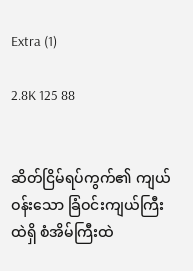Extra (1)

2.8K 125 88


ဆိတ်ငြိမ်ရပ်ကွက်၏ ကျယ်ဝန်းသော ခြံဝင်းကျယ်ကြီးထဲရှိ စံအိမ်ကြီးထဲ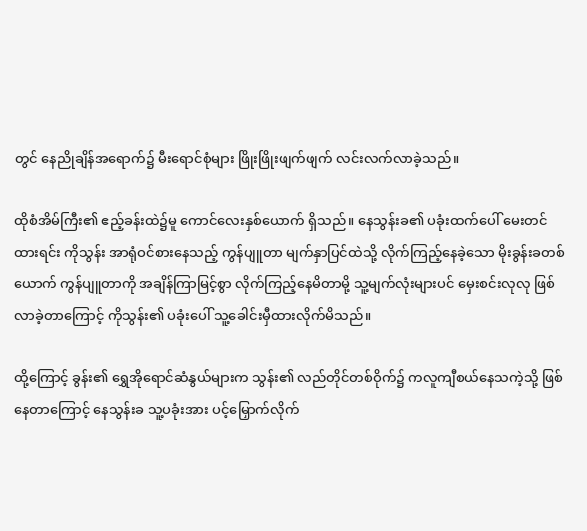တွင် နေညိုချိန်အရောက်၌ မီးရောင်စုံများ ဖြိုးဖြိုးဖျက်ဖျက် လင်းလက်လာခဲ့သည်။

ထိုစံအိမ်ကြီး၏ ဧည့်ခန်းထဲ၌မူ ကောင်လေးနှစ်ယောက် ရှိသည်။ နေသွန်းခ၏ ပခုံးထက်ပေါ် မေးတင်ထားရင်း ကိုသွန်း အာရုံဝင်စားနေသည့် ကွန်ပျူတာ မျက်နှာပြင်ထဲသို့ လိုက်ကြည့်နေခဲ့သော မိုးခွန်းခတစ်ယောက် ကွန်ပျူတာကို အချိန်ကြာမြင့်စွာ လိုက်ကြည့်နေမိတာမို့ သူ့မျက်လုံးများပင် မှေးစင်းလုလု ဖြစ်လာခဲ့တာကြောင့် ကိုသွန်း၏ ပခုံးပေါ် သူ့ခေါင်းမှီထားလိုက်မိသည်။

ထို့ကြောင့် ခွန်း၏ ရွှေအိုရောင်ဆံနွယ်များက သွန်း၏ လည်တိုင်တစ်ဝိုက်၌ ကလူကျီစယ်နေသကဲ့သို့ ဖြစ်နေတာကြောင့် နေသွန်းခ သူ့ပခုံးအား ပင့်မြှောက်လိုက်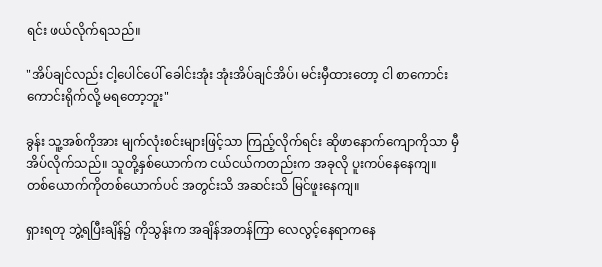ရင်း ဖယ်လိုက်ရသည်။

"အိပ်ချင်လည်း ငါ့ပေါင်ပေါ် ခေါင်းအုံး အုံးအိပ်ချင်အိပ်၊ မင်းမှီထားတော့ ငါ စာကောင်းကောင်းရိုက်လို့ မရတော့ဘူး"

ခွန်း သူ့အစ်ကိုအား မျက်လုံးစင်းများဖြင့်သာ ကြည့်လိုက်ရင်း ဆိုဖာနောက်ကျောကိုသာ မှီအိပ်လိုက်သည်။ သူတို့နှစ်ယောက်က ငယ်ငယ်ကတည်းက အခုလို ပူးကပ်နေနေကျ။ တစ်ယောက်ကိုတစ်ယောက်ပင် အတွင်းသိ အဆင်းသိ မြင်ဖူးနေကျ။

ရှားရတု ဘွဲ့ရပြီးချိန်၌ ကိုသွန်းက အချိန်အတန်ကြာ လေလွင့်နေရာကနေ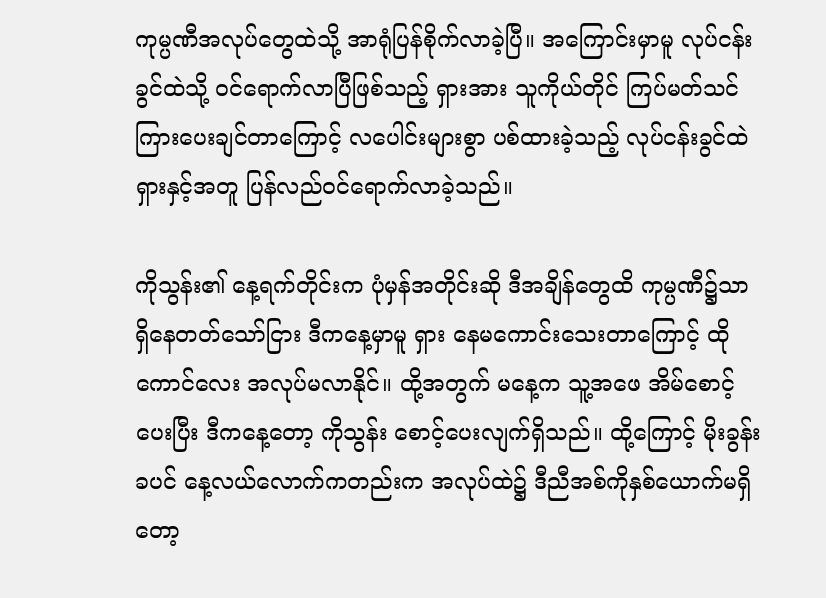ကုမ္ပဏီအလုပ်တွေထဲသို့ အာရုံပြန်စိုက်လာခဲ့ပြီ။ အကြောင်းမှာမူ လုပ်ငန်းခွင်ထဲသို့ ဝင်ရောက်လာပြီဖြစ်သည့် ရှားအား သူကိုယ်တိုင် ကြပ်မတ်သင်ကြားပေးချင်တာကြောင့် လပေါင်းများစွာ ပစ်ထားခဲ့သည့် လုပ်ငန်းခွင်ထဲ ရှားနှင့်အတူ ပြန်လည်ဝင်ရောက်လာခဲ့သည်။

ကိုသွန်း၏ နေ့ရက်တိုင်းက ပုံမှန်အတိုင်းဆို ဒီအချိန်တွေထိ ကုမ္ပဏီ၌သာ ရှိနေတတ်သော်ငြား ဒီကနေ့မှာမူ ရှား နေမကောင်းသေးတာကြောင့် ထိုကောင်လေး အလုပ်မလာနိုင်။ ထို့အတွက် မနေ့က သူ့အဖေ အိမ်စောင့်ပေးပြီး ဒီကနေ့တော့ ကိုသွန်း စောင့်ပေးလျက်ရှိသည်။ ထို့ကြောင့် မိုးခွန်းခပင် နေ့လယ်လောက်ကတည်းက အလုပ်ထဲ၌ ဒီညီအစ်ကိုနှစ်ယောက်မရှိတော့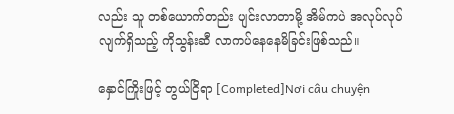လည်း သူ တစ်ယောက်တည်း ပျင်းလာတာမို့ အိမ်ကပဲ အလုပ်လုပ်လျက်ရှိသည့် ကိုသွန်းဆီ လာကပ်နေနေမိခြင်းဖြစ်သည်။

နှောင်ကြိုးဖြင့် တွယ်ငြိရာ [Completed]Nơi câu chuyện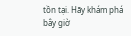tồn tại. Hãy khám phá bây giờ